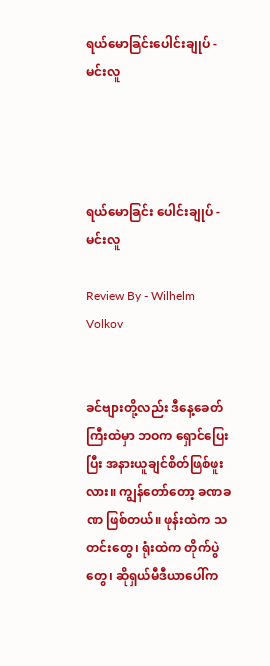ရယ်မောခြင်းပေါင်းချုပ် - မင်းလူ




ရယ်မောခြင်း ပေါင်းချုပ် - မင်းလူ

Review By - Wilhelm Volkov


ခင်ဗျားတို့လည်း ဒီနေ့ခေတ်ကြီးထဲမှာ ဘဝက ရှောင်ပြေးပြီး အနားယူချင်စိတ်ဖြစ်ဖူးလား။ ကျွန်တော်တော့ ခဏခဏ ဖြစ်တယ်။ ဖုန်းထဲက သတင်းတွေ၊ ရုံးထဲက တိုက်ပွဲတွေ၊ ဆိုရှယ်မီဒီယာပေါ်က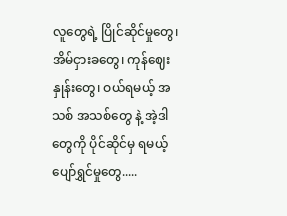လူတွေရဲ့ ပြိုင်ဆိုင်မှုတွေ၊ အိမ်ငှားခတွေ၊ ကုန်ဈေးနှုန်းတွေ၊ ဝယ်ရမယ့် အသစ် အသစ်တွေ နဲ့ အဲ့ဒါတွေကို ပိုင်ဆိုင်မှ ရမယ့် ပျော်ရွှင်မှုတွေ.....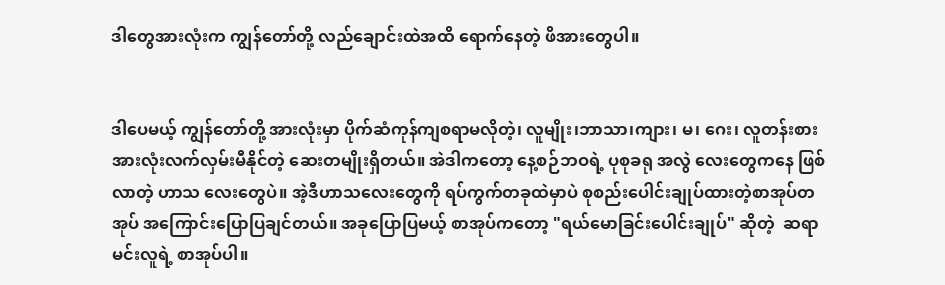ဒါတွေအားလုံးက ကျွန်တော်တို့ လည်ချောင်းထဲအထိ ရောက်နေတဲ့ ဖိအားတွေပါ။


ဒါပေမယ့် ကျွန်တော်တို့ အားလုံးမှာ ပိုက်ဆံကုန်ကျစရာမလိုတဲ့၊ လူမျိုး၊ဘာသာ၊ကျား၊ မ၊ ဂေး၊ လူတန်းစား အားလုံးလက်လှမ်းမီနိုင်တဲ့ ဆေးတမျိုးရှိတယ်။ အဲဒါကတော့ နေ့စဉ်ဘဝရဲ့ ပုစုခရု အလွဲ‌‌ လေးတွေကနေ ဖြစ်လာတဲ့ ဟာသ လေးတွေပဲ။ အဲ့ဒီဟာသလေးတွေကို ရပ်ကွက်တခုထဲမှာပဲ စုစည်း‌ပေါင်းချုပ်ထားတဲ့စာအုပ်တအုပ် အကြောင်းပြောပြချင်တယ်။ အခုပြောပြမယ့် စာအုပ်ကတော့ "ရယ်မောခြင်းပေါင်းချုပ်" ဆိုတဲ့  ဆရာမင်းလူရဲ့ စာအုပ်ပါ။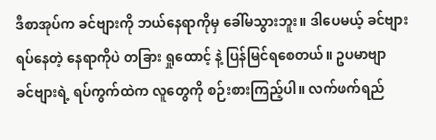ဒီစာအုပ်က ခင်ဗျားကို ဘယ်နေရာကိုမှ ခေါ်မသွားဘူး။ ဒါပေမယ့် ခင်ဗျားရပ်နေတဲ့ နေရာကိုပဲ တခြား ရှုထောင့် နဲ့ ပြန်မြင်ရစေတယ်။ ဥပမာဗျာ  ခင်ဗျားရဲ့ ရပ်ကွက်ထဲက လူတွေကို စဉ်းစားကြည့်ပါ။ လက်ဖက်ရည်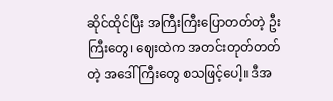ဆိုင်ထိုင်ပြီး အကြီးကြီးပြောတတ်တဲ့ ဦးကြီးတွေ၊ ဈေးထဲက အတင်းတုတ်တတ်တဲ့ အဒေါ်ကြီးတွေ စသဖြင့်ပေါ့။ ဒီအ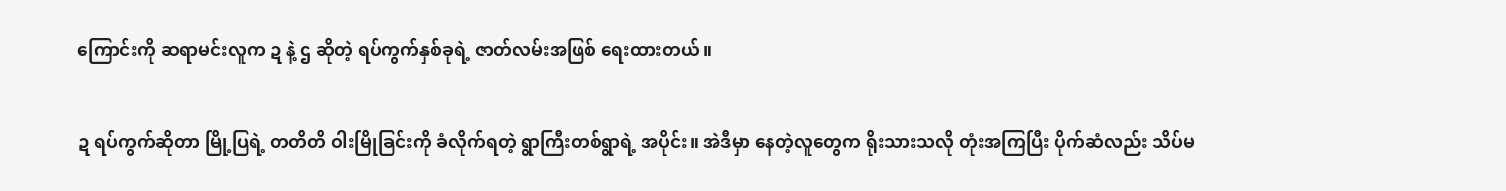ကြောင်းကို ဆရာမင်းလူက ဍ နဲ့ ဌ ဆိုတဲ့ ရပ်ကွက်နှစ်ခုရဲ့ ဇာတ်လမ်းအဖြစ် ရေးထားတယ်။


ဍ ရပ်ကွက်ဆိုတာ မြို့ပြရဲ့ တတိတိ ဝါးမြိုခြင်းကို ခံလိုက်ရတဲ့ ရွာကြီးတစ်ရွာရဲ့ အပိုင်း။ အဲဒီမှာ နေတဲ့လူတွေက ရိုးသားသလို တုံးအကြပြီး ပိုက်ဆံလည်း သိပ်မ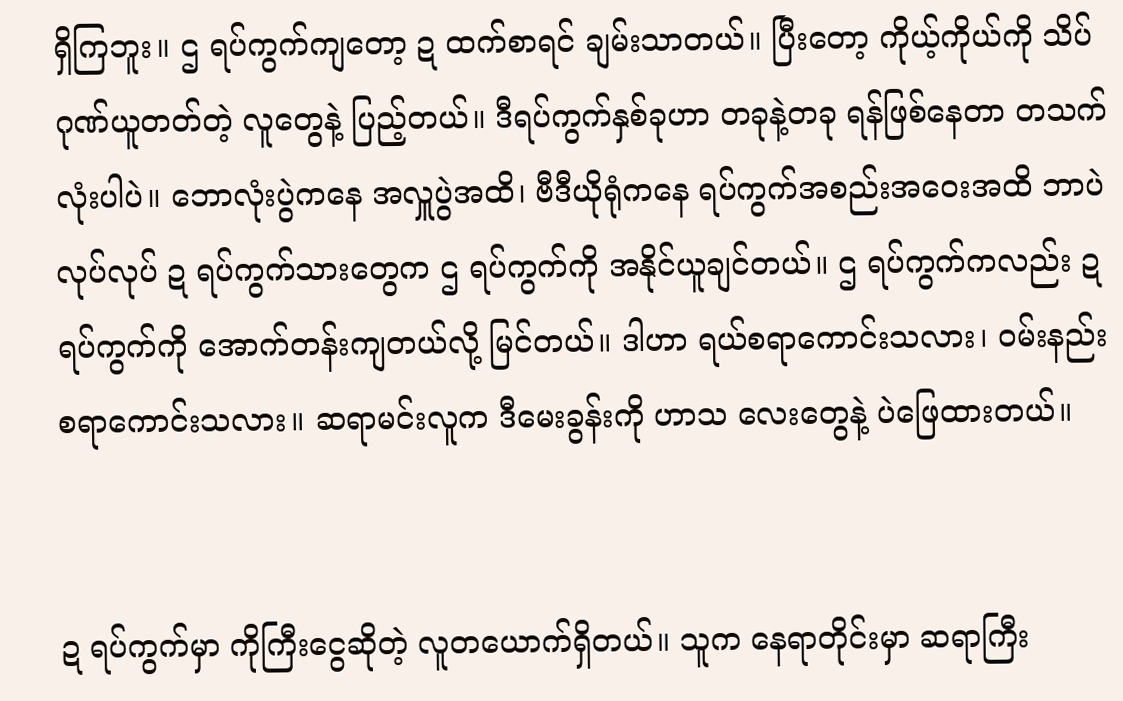ရှိကြဘူး။ ဌ ရပ်ကွက်ကျတော့ ဍ ထက်စာရင် ချမ်းသာတယ်။ ပြီးတော့ ကိုယ့်ကိုယ်ကို သိပ်ဂုဏ်ယူတတ်တဲ့ လူတွေနဲ့ ပြည့်တယ်။ ဒီရပ်ကွက်နှစ်ခုဟာ တခုနဲ့တခု ရန်ဖြစ်နေတာ တသက်လုံးပါပဲ။ ဘောလုံးပွဲကနေ အလှူပွဲအထိ၊ ဗီဒီယိုရုံကနေ ရပ်ကွက်အစည်းအဝေးအထိ ဘာပဲလုပ်လုပ် ဍ ရပ်ကွက်သားတွေက ဌ ရပ်ကွက်ကို အနိုင်ယူချင်တယ်။ ဌ ရပ်ကွက်ကလည်း ဍ ရပ်ကွက်ကို အောက်တန်းကျတယ်လို့ မြင်တယ်။ ဒါဟာ ရယ်စရာကောင်းသလား၊ ဝမ်းနည်းစရာကောင်းသလား။ ဆရာမင်းလူက ဒီမေးခွန်းကို ဟာသ လေးတွေနဲ့ ပဲဖြေထားတယ်။


ဍ ရပ်ကွက်မှာ ကိုကြီးငွေဆိုတဲ့ လူတယောက်ရှိတယ်။ သူက နေရာတိုင်းမှာ ဆရာကြီး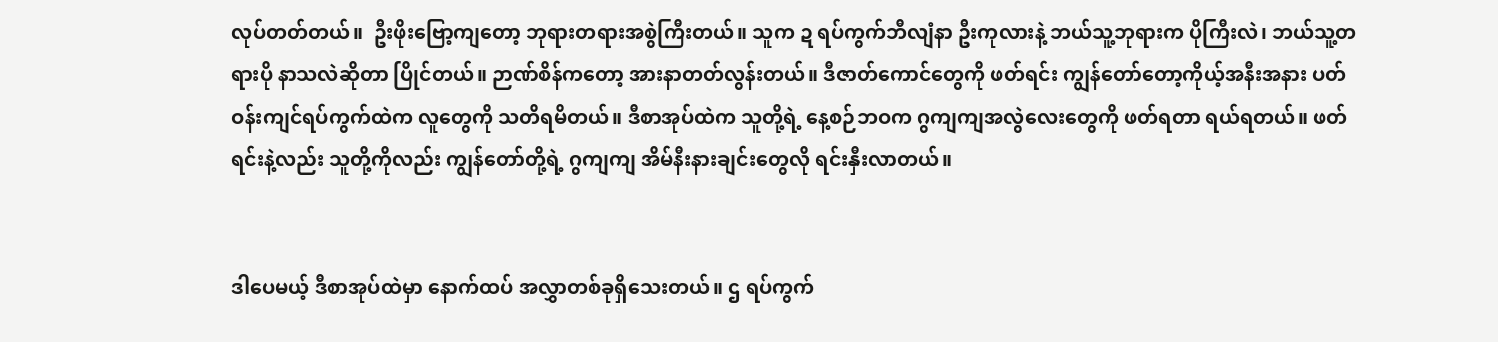လုပ်တတ်တယ်။  ဦးဖိုးဗြော့ကျတော့ ဘုရားတရားအစွဲကြီးတယ်။ သူက ဍ ရပ်ကွက်ဘီလျံနာ ဦးကုလားနဲ့ ဘယ်သူ့ဘုရားက ပိုကြီးလဲ၊ ဘယ်သူ့တရားပို နာသလဲဆိုတာ ပြိုင်တယ်။ ဉာဏ်စိန်ကတော့ အားနာတတ်လွန်းတယ်။ ဒီဇာတ်ကောင်တွေကို ဖတ်ရင်း ကျွန်တော်‌တော့ကိုယ့်အနီးအနား ပတ်ဝန်းကျင်ရပ်ကွက်ထဲက လူတွေကို သတိရမိတယ်။ ဒီစာအုပ်ထဲက သူတို့ရဲ့ နေ့စဉ်ဘဝက ဂွကျကျအလွဲလေးတွေကို ဖတ်ရတာ ရယ်ရတယ်။ ဖတ်ရင်းနဲ့လည်း သူတို့ကိုလည်း ကျွန်တော်တို့ရဲ့ ဂွကျကျ အိမ်နီးနားချင်းတွေလို ရင်းနှီးလာတယ်။


ဒါပေမယ့် ဒီစာအုပ်ထဲမှာ နောက်ထပ် အလွှာတစ်ခုရှိသေးတယ်။ ဌ ရပ်ကွက်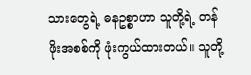သားတွေရဲ့ ဓနဥစ္စာဟာ သူတို့ရဲ့ တန်ဖိုးအစစ်ကို ဖုံးကွယ်ထားတယ်။ သူတို့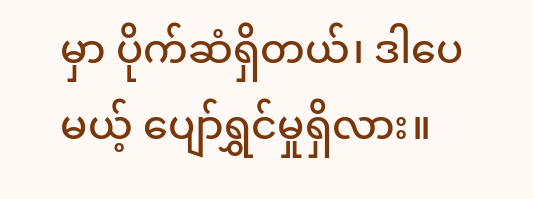မှာ ပိုက်ဆံရှိတယ်၊ ဒါပေမယ့် ပျော်ရွှင်မှုရှိလား။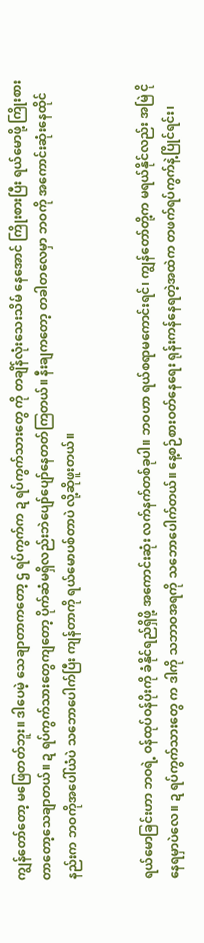ကျွန်တော်တော့ မဖြေတတ်ဘူး။ ဒါပေမဲ့ သေချာတာကတော့ ဌ ရပ်ကွက်က ဍ ရပ်ကွက်သားတွေ ကို တချိန်လုံးသေးသိမ် နေအောင် ကြိုးစားပြီး ရယ်မောဖို့ ကြိုးစားတာတော့သေချာတယ်။ ဍ ရပ်ကွက်သားတွေကျတော့ ပိုက်ဆံမရှိလည်းဘဲပျော်ပျော်နေတတ်ကြတယ်။ နီးချကတော့ တခါတလေမှာ ဘဝကို အကောင်းဆုံးနေထိုင်နည်းက ဘဝကိုအပေါ်ယံပဲ သဘောပေါက်ပြီး ကျန်တာကို ရယ်မောပစ်တာပဲ လို့ဆိုဖူးတယ်။


ရယ်မောခြင်းဟာ ဘဝရဲ့ ဝန်ထုပ်ဝန်ပိုးကို ခံနိုင်ရည်ရှိဖို့ အကောင်းဆုံး လက်နက်တစ်ခုပါ။ ဘဝဟာ ရယ်စရာမကောင်းရင်၊ ကျွန်တော်တို့က မရယ်နိုင်လည်း အမြဲ ငိုနေရမှာပဲလေ။ ဍ ရပ်ကွက်သားတွေ က ဒါကို သဘာဝအရကို သဘောပေါက်တယ်။‌ နေ့စဉ်စားဝတ်နေရေး ရုန်းကန်နေရတဲ့အထဲက တဖက်ရပ်ကွက်နဲ့ပြိုင်ရင်း၊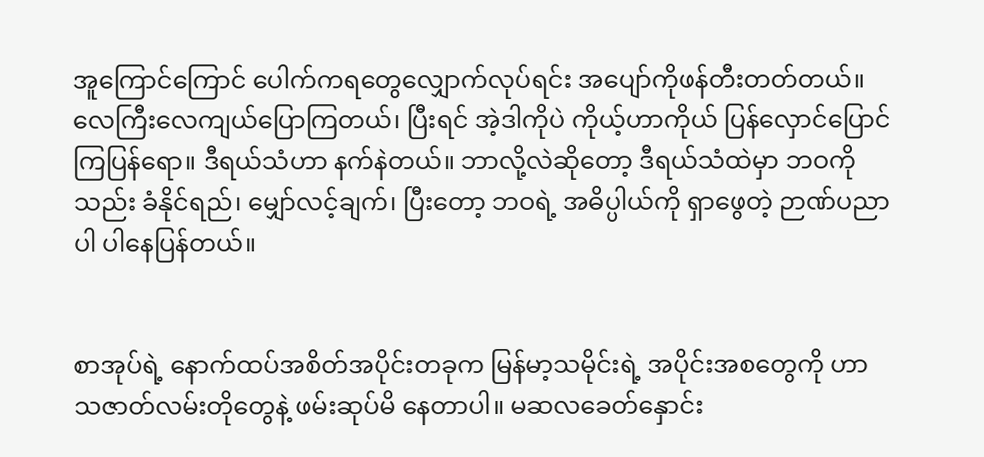အူ‌ကြောင်ကြောင် ပေါက်ကရတွေလျှောက်လုပ်ရင်း အပျော်ကိုဖန်တီးတတ်တယ်။ လေကြီးလေကျယ်ပြောကြတယ်၊ ပြီးရင် အဲ့ဒါကိုပဲ ကိုယ့်ဟာကိုယ် ပြန်လှောင်ပြောင်ကြပြန်ရော။ ဒီရယ်သံဟာ နက်နဲတယ်။ ဘာလို့လဲဆိုတော့ ဒီရယ်သံထဲမှာ ဘဝကိုသည်း ခံနိုင်ရည်၊ မျှော်လင့်ချက်၊ ပြီးတော့ ဘဝရဲ့ အဓိပ္ပါယ်ကို ရှာဖွေတဲ့ ဉာဏ်ပညာပါ ပါနေပြန်တယ်။


စာအုပ်ရဲ့ နောက်ထပ်အစိတ်အပိုင်းတခုက မြန်မာ့သမိုင်းရဲ့ အပိုင်းအစတွေကို ဟာသဇာတ်လမ်းတိုတွေနဲ့ ဖမ်းဆုပ်မိ‌ နေတာပါ။ မဆလခေတ်နှောင်း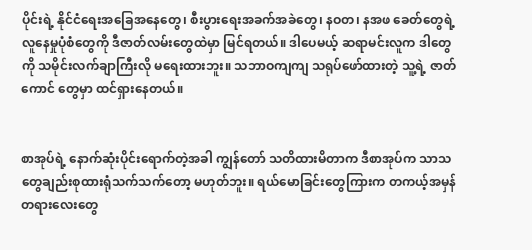ပိုင်းရဲ့ နိုင်ငံရေးအခြေအနေတွေ၊ စီးပွားရေးအခက်အခဲတွေ၊ နဝတ၊ နအဖ ခေတ်တွေရဲ့ လူနေမှုပုံစံတွေကို ဒီဇာတ်လမ်းတွေထဲမှာ မြင်ရတယ်။ ဒါပေမယ့် ဆရာမင်းလူက ဒါတွေကို သမိုင်းလက်ချာကြီးလို မရေးထားဘူး။ သဘာဝကျကျ သရုပ်ဖော်ထားတဲ့ သူ့ရဲ့ ဇာတ်ကောင် တွေမှာ ထင်ရှားနေတယ်။


စာအုပ်ရဲ့ နောက်ဆုံးပိုင်းရောက်တဲ့အခါ ကျွန်တော် သတိထားမိတာက ဒီစာအုပ်က သာသတွေချည်းစုထားရုံသက်သက်တော့ မဟုတ်ဘူး။ ရယ်မောခြင်းတွေကြားက တကယ့်အမှန်တရားလေးတွေ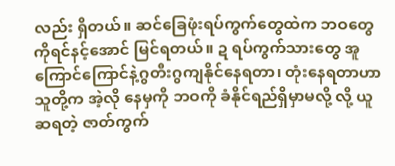လည်း ရှိတယ်။ ဆင်ခြေဖုံးရပ်ကွက်တွေထဲက ဘဝတွေကိုရင်နင့်‌အောင် မြင်ရတယ်။ ဍ ရပ်ကွက်သားတွေ အူ‌ ကြောင်ကြောင်နဲ့ဂွတီးဂွကျနိုင်နေရတာ၊ တုံးနေရတာဟာ သူတို့က အဲ့လို နေမှကို ဘဝကို ခံနိုင်ရည်ရှိမှာမလို့ လို့ ယူဆရတဲ့ ဇာတ်ကွက်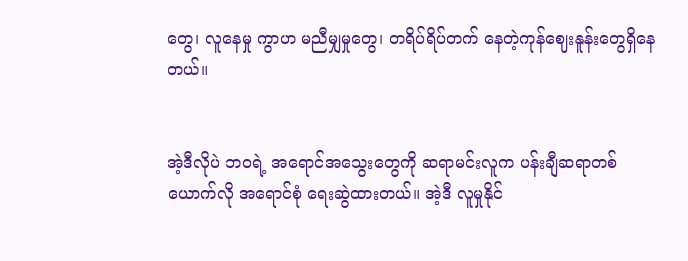တွေ၊ လူနေမှု ကွာဟ မညီမျှမှုတွေ၊ တရိပ်ရိပ်တက် နေတဲ့ကုန်ဈေးနူန်းတွေရှိနေတယ်။


အဲ့ဒီလိုပဲ ဘဝရဲ့ အရောင်အသွေးတွေကို ဆရာမင်းလူက ပန်းချီဆရာတစ်ယောက်လို အရောင်စုံ ရေးဆွဲထားတယ်။ အဲ့ဒီ လူမှုနိုင်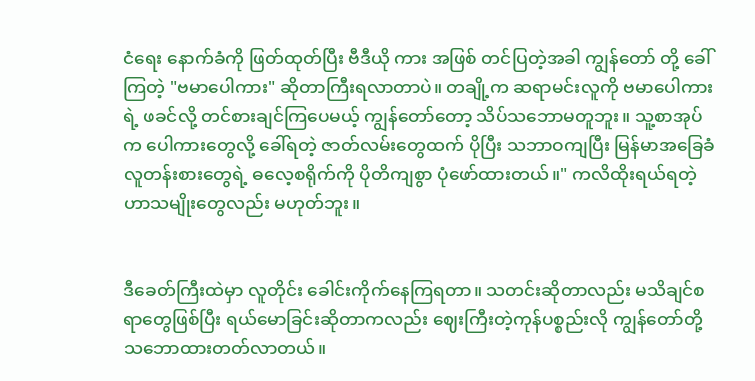ငံရေး နောက်ခံကို ဖြတ်ထုတ်ပြီး ဗီဒီယို ကား အဖြစ် တင်ပြတဲ့အခါ ကျွန်တော် တို့ ခေါ်ကြတဲ့ "ဗမာပေါကား" ဆိုတာကြီးရလာတာပဲ။ တချို့က ဆရာမင်းလူကို ဗမာပေါကားရဲ့ ဖခင်လို့ တင်စားချင်ကြပေမယ့် ကျွန်တော်တော့ သိပ်သဘောမတူဘူး။ သူ့စာအုပ်က ပေါကားတွေလို့ ခေါ်ရတဲ့ ဇာတ်လမ်းတွေထက် ပိုပြီး သဘာဝကျပြီး မြန်မာအခြေခံလူတန်းစားတွေရဲ့ ဓလေ့စရိုက်ကို ပိုတိကျစွာ ပုံဖော်ထားတယ်။" ကလိထိုးရယ်ရတဲ့ ဟာသမျိုးတွေလည်း မဟုတ်ဘူး။


ဒီခေတ်ကြီးထဲမှာ လူတိုင်း ခေါင်းကိုက်နေကြရတာ။ သတင်းဆိုတာလည်း မသိချင်စရာတွေဖြစ်ပြီး ရယ်မောခြင်းဆိုတာကလည်း ဈေးကြီးတဲ့ကုန်ပစ္စည်းလို ကျွန်တော်တို့သဘောထားတတ်လာတယ်။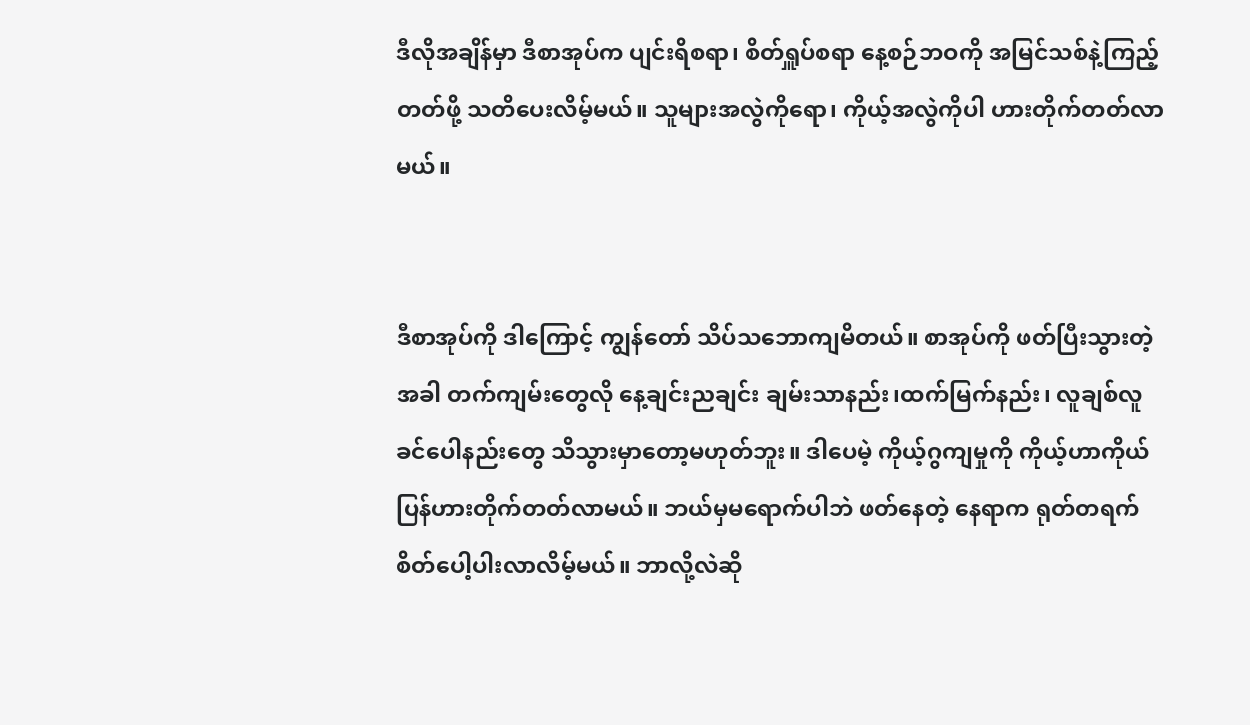ဒီလိုအချိန်မှာ ဒီစာအုပ်က ပျင်းရိစရာ၊ စိတ်ရှူပ်စရာ နေ့စဉ်ဘဝကို အမြင်သစ်နဲ့ကြည့်တတ်ဖို့ သတိပေးလိမ့်မယ်။ သူများအလွဲကိုရော၊ ကိုယ့်အလွဲကိုပါ ဟားတိုက်တတ်လာမယ်။


ဒီစာအုပ်ကို ဒါကြောင့် ကျွန်တော် သိပ်သဘောကျမိတယ်။ စာအုပ်ကို ဖတ်ပြီးသွားတဲ့အခါ တက်ကျမ်းတွေလို နေ့ချင်းညချင်း ချမ်းသာနည်း၊ထက်မြက်နည်း၊ လူချစ်လူခင်‌ပေါနည်းတွေ သိသွားမှာတော့မဟုတ်ဘူး။ ဒါပေမဲ့ ကိုယ့်ဂွကျမှုကို ကိုယ့်ဟာကိုယ်ပြန်ဟားတိုက်တတ်လာမယ်။ ဘယ်မှမရောက်ပါဘဲ ဖတ်နေတဲ့ နေရာက ရုတ်တရက်  စိတ်ပေါ့ပါးလာလိမ့်မယ်။ ဘာလို့လဲဆို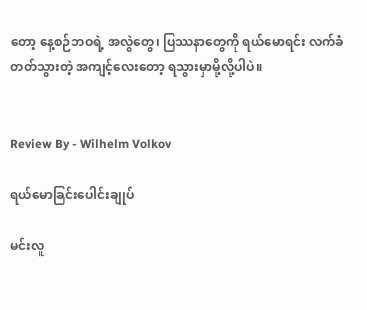တော့ နေ့စဉ်ဘဝရဲ့ အလွဲတွေ၊ ပြဿနာတွေကို ရယ်မောရင်း လက်ခံတတ်သွားတဲ့ အကျင့်လေးတော့ ရသွားမှာမို့လို့ပါပဲ။


Review By - Wilhelm Volkov

ရယ်မောခြင်းပေါင်းချုပ်

မင်းလူ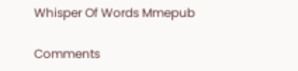Whisper Of Words Mmepub

Comments